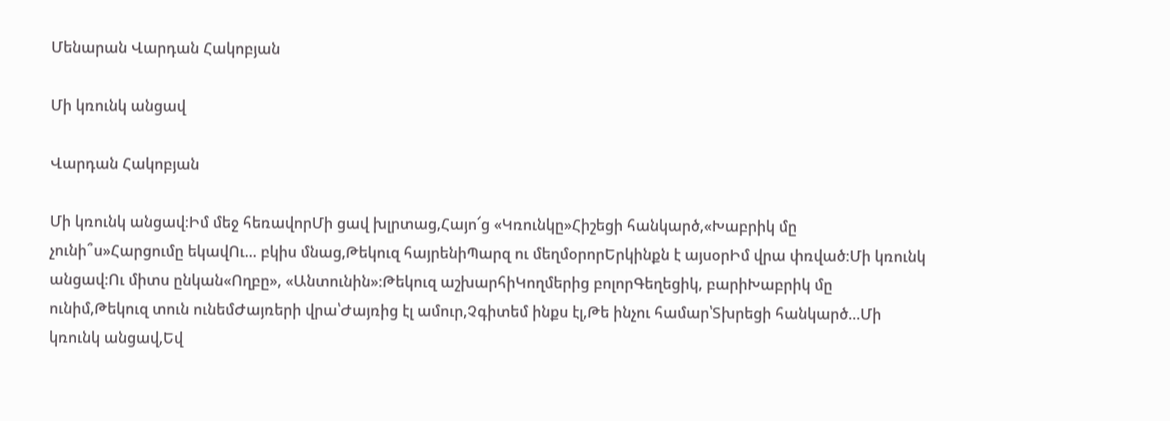Մենարան Վարդան Հակոբյան

Մի կռունկ անցավ

Վարդան Հակոբյան

Մի կռունկ անցավ։Իմ մեջ հեռավորՄի ցավ խլրտաց,Հայո՜ց «Կռունկը»Հիշեցի հանկարծ,«Խաբրիկ մը չունի՞ս»Հարցումը եկավՈւ... բկիս մնաց,Թեկուզ հայրենիՊարզ ու մեղմօրորԵրկինքն է այսօրԻմ վրա փռված։Մի կռունկ անցավ։Ու միտս ընկան«Ողբը», «Անտունին»։Թեկուզ աշխարհիԿողմերից բոլորԳեղեցիկ, բարիԽաբրիկ մը ունիմ,Թեկուզ տուն ունեմԺայռերի վրա՝Ժայռից էլ ամուր,Չգիտեմ ինքս էլ,Թե ինչու համար՝Տխրեցի հանկարծ...Մի կռունկ անցավ,Եվ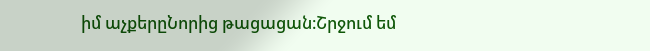իմ աչքերըՆորից թացացան։Շրջում եմ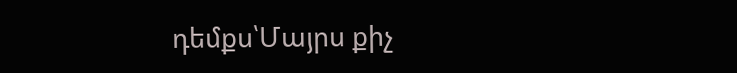դեմքս՝Մայրս քիչ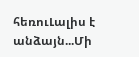հեռուԼալիս է անձայն...Մի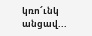կռո՜ւնկ անցավ...